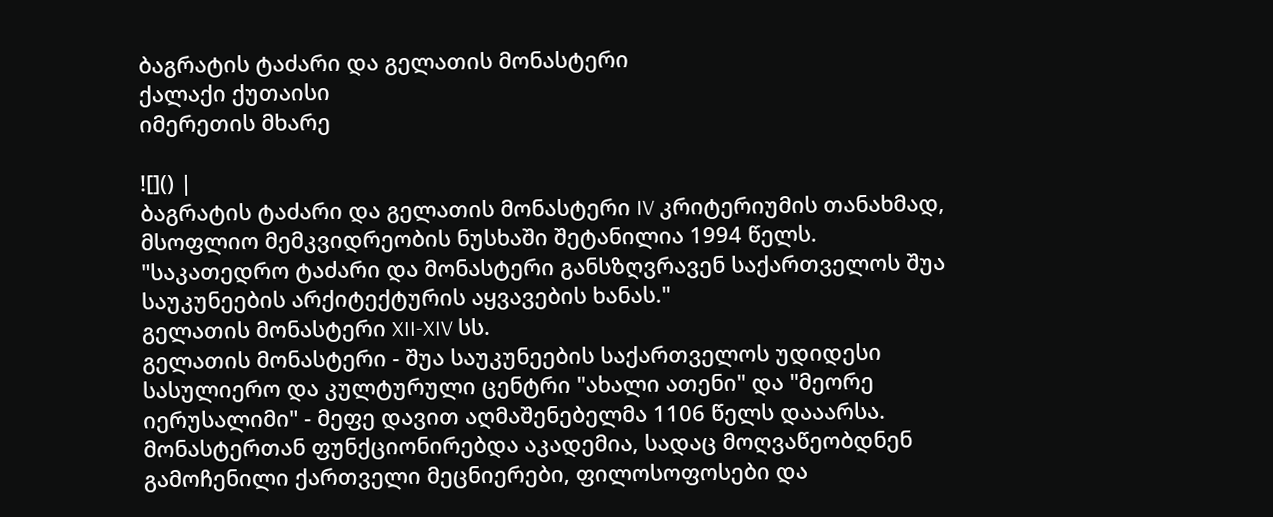ბაგრატის ტაძარი და გელათის მონასტერი
ქალაქი ქუთაისი
იმერეთის მხარე

![]() |
ბაგრატის ტაძარი და გელათის მონასტერი IV კრიტერიუმის თანახმად, მსოფლიო მემკვიდრეობის ნუსხაში შეტანილია 1994 წელს. "საკათედრო ტაძარი და მონასტერი განსზღვრავენ საქართველოს შუა საუკუნეების არქიტექტურის აყვავების ხანას."
გელათის მონასტერი XII-XIV სს.
გელათის მონასტერი - შუა საუკუნეების საქართველოს უდიდესი სასულიერო და კულტურული ცენტრი "ახალი ათენი" და "მეორე იერუსალიმი" - მეფე დავით აღმაშენებელმა 1106 წელს დააარსა.
მონასტერთან ფუნქციონირებდა აკადემია, სადაც მოღვაწეობდნენ გამოჩენილი ქართველი მეცნიერები, ფილოსოფოსები და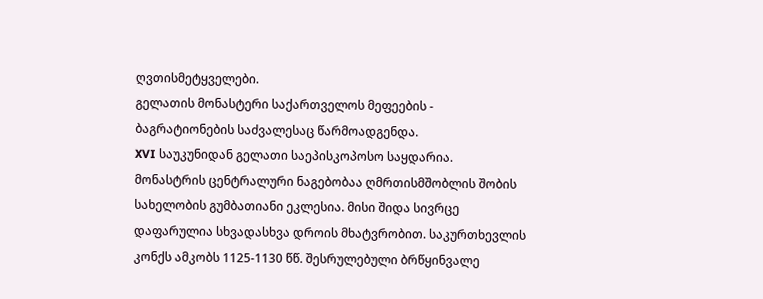ღვთისმეტყველები.
გელათის მონასტერი საქართველოს მეფეების - ბაგრატიონების საძვალესაც წარმოადგენდა.
XVI საუკუნიდან გელათი საეპისკოპოსო საყდარია.
მონასტრის ცენტრალური ნაგებობაა ღმრთისმშობლის შობის სახელობის გუმბათიანი ეკლესია. მისი შიდა სივრცე დაფარულია სხვადასხვა დროის მხატვრობით. საკურთხევლის კონქს ამკობს 1125-1130 წწ. შესრულებული ბრწყინვალე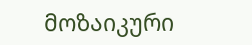მოზაიკური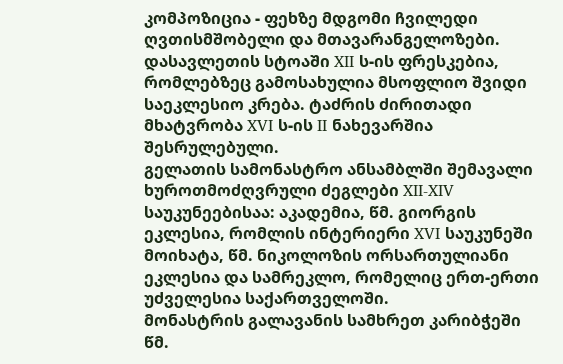კომპოზიცია - ფეხზე მდგომი ჩვილედი ღვთისმშობელი და მთავარანგელოზები. დასავლეთის სტოაში XII ს-ის ფრესკებია, რომლებზეც გამოსახულია მსოფლიო შვიდი საეკლესიო კრება. ტაძრის ძირითადი მხატვრობა XVI ს-ის II ნახევარშია შესრულებული.
გელათის სამონასტრო ანსამბლში შემავალი ხუროთმოძღვრული ძეგლები XII-XIV საუკუნეებისაა: აკადემია, წმ. გიორგის ეკლესია, რომლის ინტერიერი XVI საუკუნეში მოიხატა, წმ. ნიკოლოზის ორსართულიანი ეკლესია და სამრეკლო, რომელიც ერთ-ერთი უძველესია საქართველოში.
მონასტრის გალავანის სამხრეთ კარიბჭეში წმ.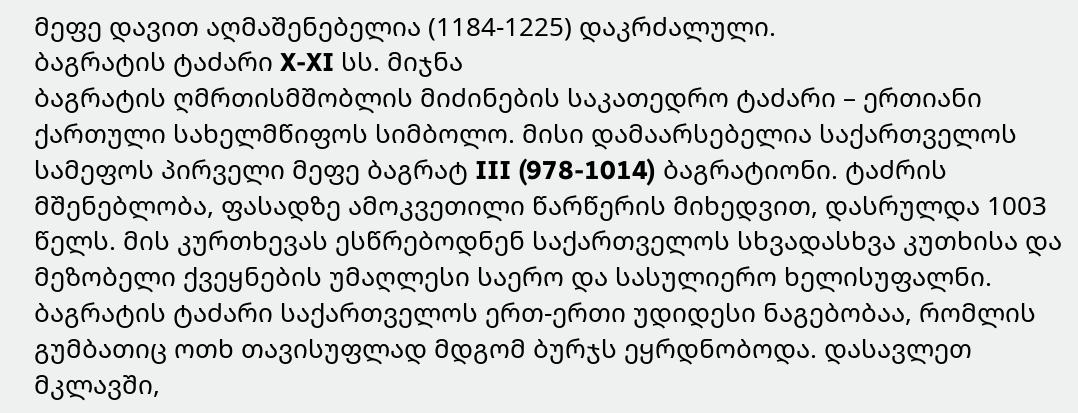მეფე დავით აღმაშენებელია (1184-1225) დაკრძალული.
ბაგრატის ტაძარი X-XI სს. მიჯნა
ბაგრატის ღმრთისმშობლის მიძინების საკათედრო ტაძარი – ერთიანი ქართული სახელმწიფოს სიმბოლო. მისი დამაარსებელია საქართველოს სამეფოს პირველი მეფე ბაგრატ III (978-1014) ბაგრატიონი. ტაძრის მშენებლობა, ფასადზე ამოკვეთილი წარწერის მიხედვით, დასრულდა 1003 წელს. მის კურთხევას ესწრებოდნენ საქართველოს სხვადასხვა კუთხისა და მეზობელი ქვეყნების უმაღლესი საერო და სასულიერო ხელისუფალნი.
ბაგრატის ტაძარი საქართველოს ერთ-ერთი უდიდესი ნაგებობაა, რომლის გუმბათიც ოთხ თავისუფლად მდგომ ბურჯს ეყრდნობოდა. დასავლეთ მკლავში,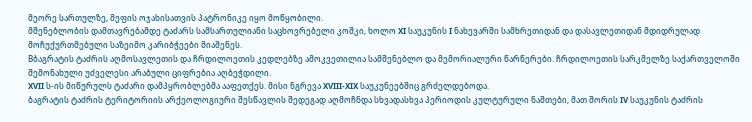მეორე სართულზე, მეფის ოჯახისათვის პატრონიკე იყო მოწყობილი.
მშენებლობის დამთავრებამდე ტაძარს სამსართულიანი საცხოვრებელი კოშკი, ხოლო XI საუკუნის I ნახევარში სამხრეთიდან და დასავლეთიდან მდიდრულად მოჩუქურთმებული საზეიმო კარიბჭეები მიაშენეს.
Bბაგრატის ტაძრის აღმოსავლეთის და ჩრდილოეთის კედლებზე ამოკვეთილია სამშენებლო და მემორიალური წარწერები. ჩრდილოეთის სარკმელზე საქართველოში შემონახული უძველესი არაბული ციფრებია აღბეჭდილი.
XVII ს-ის მიწურულს ტაძარი დამპყრობლებმა ააფეთქეს. მისი ნგრევა XVIII-XIX საუკუნეებშიც გრძელდებოდა.
ბაგრატის ტაძრის ტერიტორიის არქეოლოგიური შესწავლის შედეგად აღმოჩნდა სხვადასხვა პერიოდის კულტურული ნაშთები, მათ შორის IV საუკუნის ტაძრის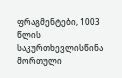ფრაგმენტები, 1003 წლის საკურთხევლისწინა მორთული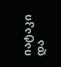იატაკი და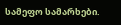სამეფო სამარხები.